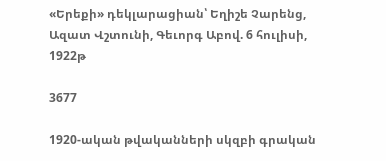«Երեքի» դեկլարացիան՝ Եղիշե Չարենց, Ազատ Վշտունի, Գեւորգ Աբով. 6 հուլիսի, 1922թ

3677

1920-ական թվականների սկզբի գրական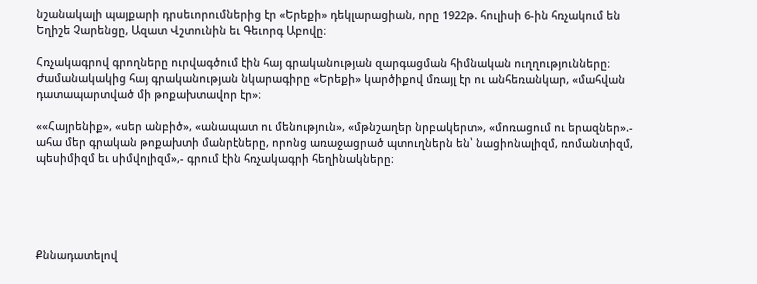նշանակալի պայքարի դրսեւորումներից էր «Երեքի» դեկլարացիան, որը 1922թ. հուլիսի 6-ին հռչակում են Եղիշե Չարենցը, Ազատ Վշտունին եւ Գեւորգ Աբովը։

Հռչակագրով գրողները ուրվագծում էին հայ գրականության զարգացման հիմնական ուղղությունները։ Ժամանակակից հայ գրականության նկարագիրը «Երեքի» կարծիքով մռայլ էր ու անհեռանկար, «մահվան դատապարտված մի թոքախտավոր էր»։

««Հայրենիք», «սեր անբիծ», «անապատ ու մենություն», «մթնշաղեր նրբակերտ», «մոռացում ու երազներ».- ահա մեր գրական թոքախտի մանրէները, որոնց առաջացրած պտուղներն են՝ նացիոնալիզմ, ռոմանտիզմ, պեսիմիզմ եւ սիմվոլիզմ»,- գրում էին հռչակագրի հեղինակները։





Քննադատելով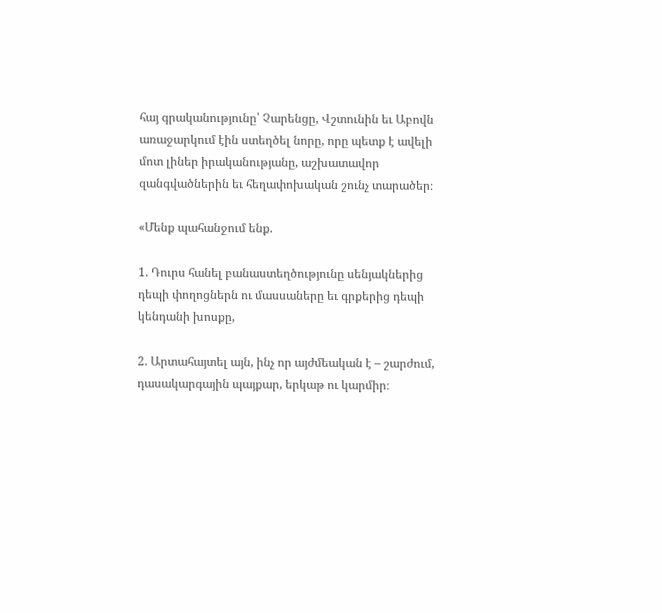հայ գրականությունը՝ Չարենցը, Վշտունին եւ Աբովն առաջարկում էին ստեղծել նորը, որը պետք է ավելի մոտ լիներ իրականությանը, աշխատավոր զանգվածներին եւ հեղափոխական շունչ տարածեր։

«Մենք պահանջում ենք.

1. Դուրս հանել բանաստեղծությունը սենյակներից դեպի փողոցներն ու մասսաները եւ գրքերից դեպի կենդանի խոսքը,

2. Արտահայտել այն, ինչ որ այժմեական է – շարժում, դասակարգային պայքար, երկաթ ու կարմիր։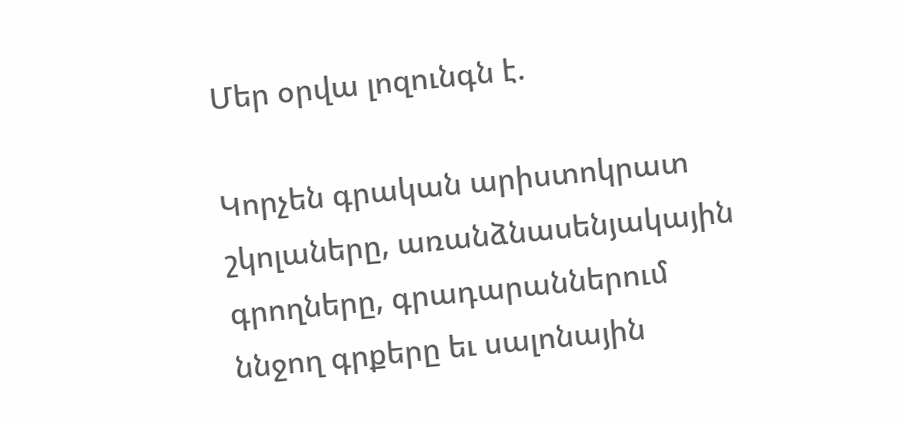Մեր օրվա լոզունգն է.

Կորչեն գրական արիստոկրատ շկոլաները, առանձնասենյակային գրողները, գրադարաններում ննջող գրքերը եւ սալոնային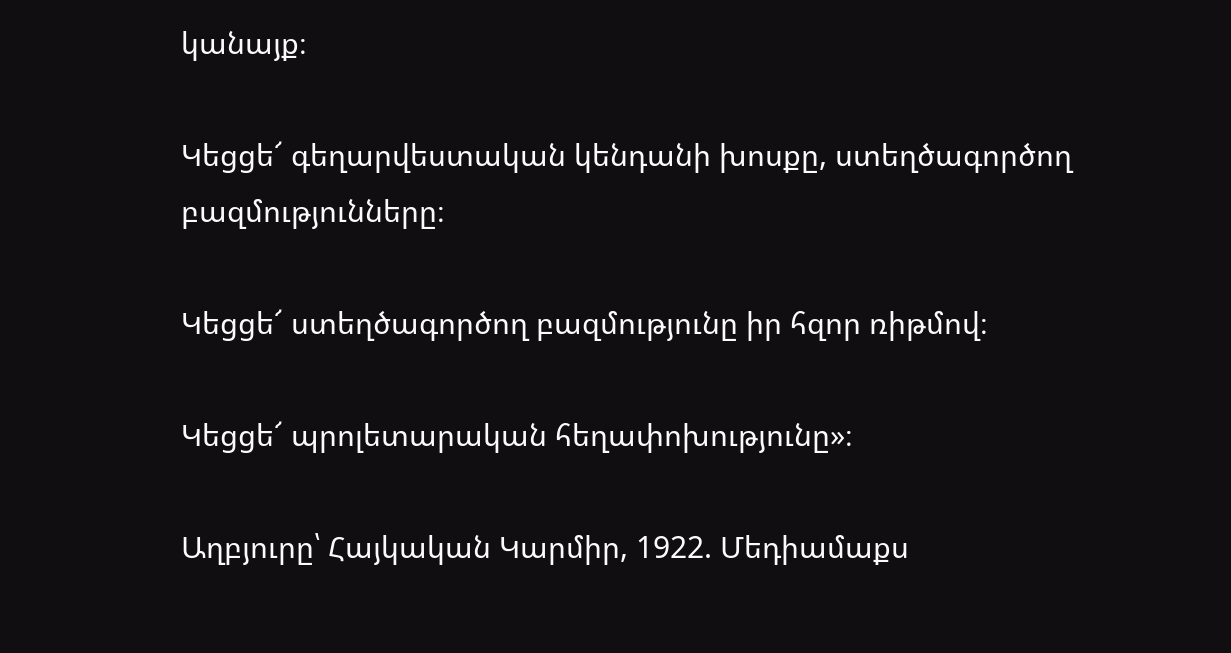կանայք։

Կեցցե՜ գեղարվեստական կենդանի խոսքը, ստեղծագործող բազմությունները։

Կեցցե՜ ստեղծագործող բազմությունը իր հզոր ռիթմով։

Կեցցե՜ պրոլետարական հեղափոխությունը»։

Աղբյուրը՝ Հայկական Կարմիր, 1922. Մեդիամաքս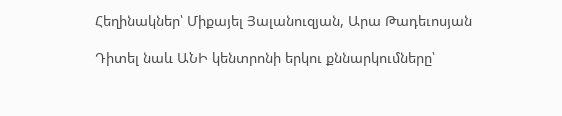Հեղինակներ՝ Միքայել Յալանուզյան, Արա Թադեւոսյան

Դիտել նաև ԱՆԻ կենտրոնի երկու քննարկումները՝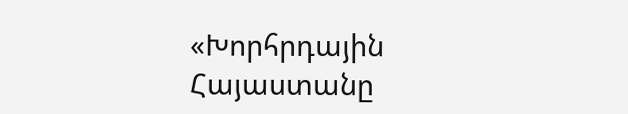«Խորհրդային Հայաստանը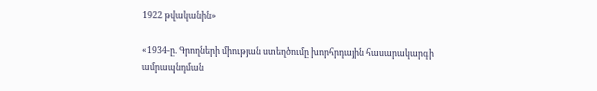1922 թվականին»

«1934-ը. Գրողների միության ստեղծումը խորհրդային հասարակարգի ամրապնդման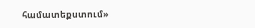համատեքստում»